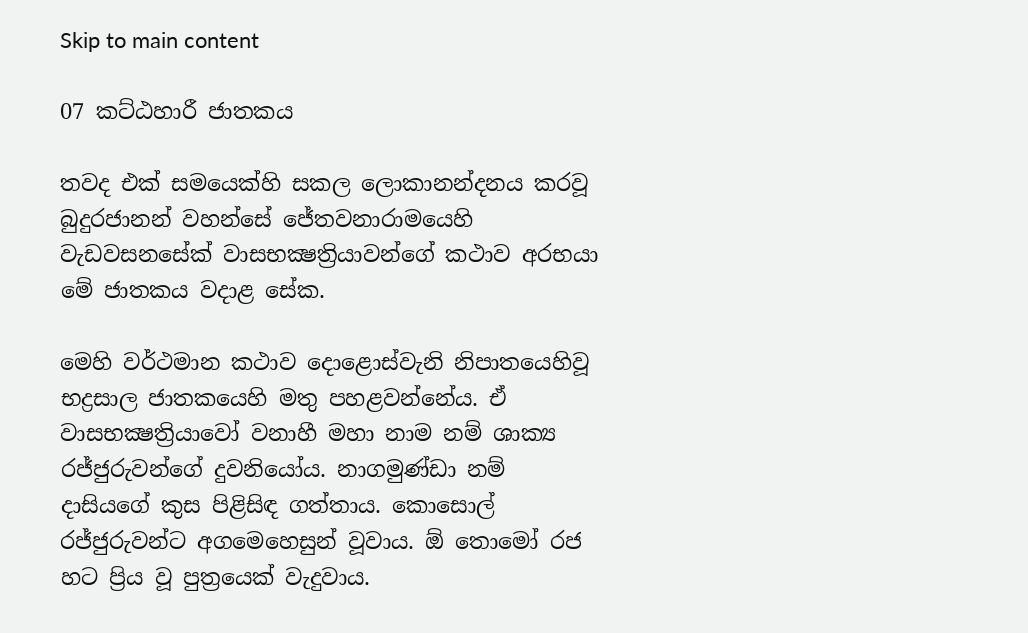Skip to main content

07 කට්ඨහාරී ජාතකය

තවද එක් සමයෙක්හි සකල ලොකානන්දනය කරවූ බුදුරජානන් වහන්සේ ජේතවනාරාමයෙහි වැඩවසනසේක් වාසභක්‍ෂත්‍රියාවන්ගේ කථාව අරභයා මේ ජාතකය වදාළ සේක.

මෙහි වර්ථමාන කථාව දොළොස්වැනි නිපාතයෙහිවූ භද්‍රසාල ජාතකයෙහි මතු පහළවන්නේය. ඒ වාසභක්‍ෂත්‍රියාවෝ වනාහී මහා නාම නම් ශාක්‍ය රජ්ජුරුවන්ගේ දුවනියෝය. නාගමුණ්ඩා නම් දාසියගේ කුස පිළිසිඳ ගත්තාය. කොසොල් රජ්ජුරුවන්ට අගමෙහෙසුන් වූවාය. ඕ තොමෝ රජ හට ප්‍රිය වූ පුත්‍රයෙක් වැදුවාය.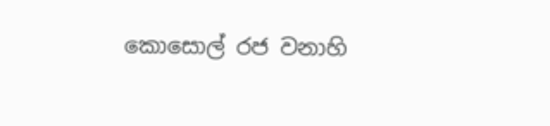කොසොල් රජ වනාහි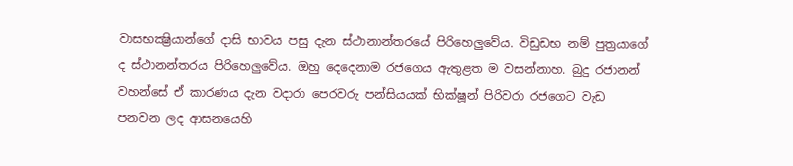වාසභක්‍ෂ්‍රියාන්ගේ දාසි භාවය පසු දැන ස්ථානාන්තරයේ පිරිහෙලුවේය. විඩුඩභ නම් පුත්‍රයාගේ ද ස්ථානන්තරය පිරිහෙලුවේය. ඔහු දෙදෙනාම රජගෙය ඇතුළත ම වසන්නාහ. බුදු රජානන් වහන්සේ ඒ කාරණය දැන වදාරා පෙරවරු පන්සියයක් භික්ෂූන් පිරිවරා රජගෙට වැඩ පනවන ලද ආසනයෙහි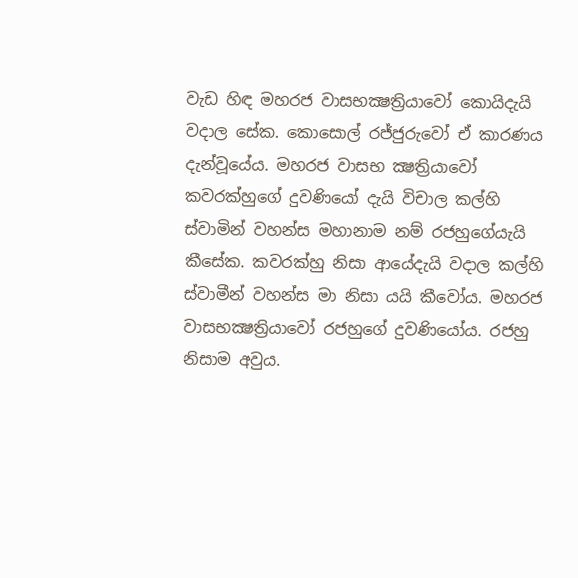වැඩ හිඳ මහරජ වාසභක්‍ෂත්‍රියාවෝ කොයිදැයි වදාල සේක. කොසොල් රජ්ජුරුවෝ ඒ කාරණය දැන්වූයේය. මහරජ වාසභ ක්‍ෂත්‍රියාවෝ කවරක්හුගේ දුවණියෝ දැයි විචාල කල්හි ස්වාමින් වහන්ස මහානාම නම් රජහුගේයැයි කීසේක. කවරක්හු නිසා ආයේදැයි වදාල කල්හි ස්වාමීන් වහන්ස මා නිසා යයි කීවෝය. මහරජ වාසභක්‍ෂත්‍රියාවෝ රජහුගේ දුවණියෝය. රජහු නිසාම අවුය.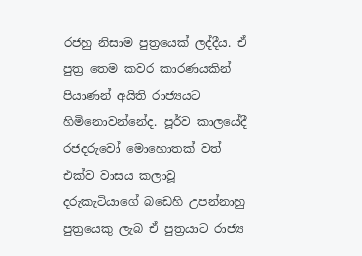රජහු නිසාම පුත්‍රයෙක් ලද්දීය. ඒ පුත්‍ර තෙම කවර කාරණයකින් පියාණන් අයිති රාජ්‍යයට හිමිනොවන්නේද. පූර්ව කාලයේදී රජදරුවෝ මොහොතක් වත් එක්ව වාසය කලාවූ දරුකැටියාගේ බඩෙහි උපන්නාහු පුත්‍රයෙකු ලැබ ඒ පුත්‍රයාට රාජ්‍ය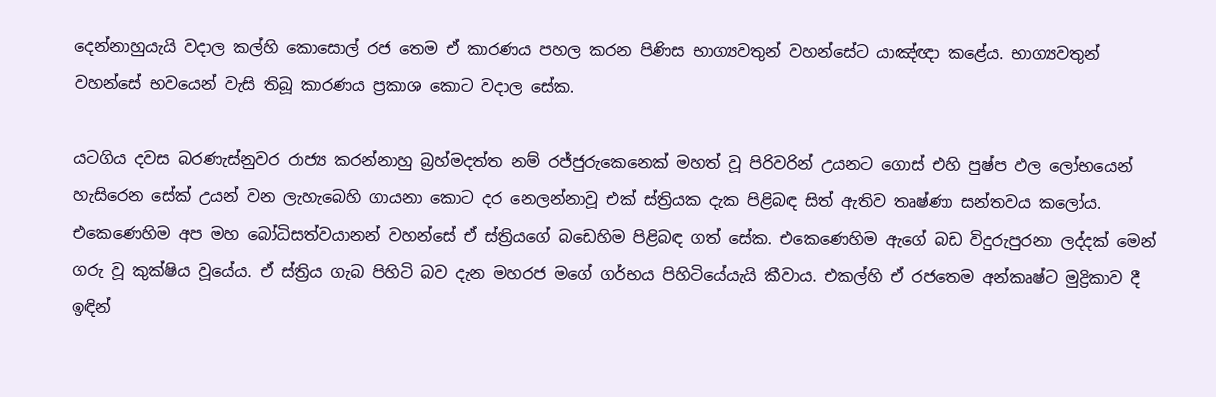දෙන්නාහුයැයි වදාල කල්හි කොසොල් රජ තෙම ඒ කාරණය පහල කරන පිණිස භාග්‍යවතුන් වහන්සේට යාඤ්ඥා කළේය. භාග්‍යවතුන් වහන්සේ භවයෙන් වැසි තිබූ කාරණය ප්‍රකාශ කොට වදාල සේක.

යටගිය දවස බරණැස්නුවර රාජ්‍ය කරන්නාහු බ්‍රහ්මදත්ත නම් රජ්ජුරුකෙනෙක් මහත් වූ පිරිවරින් උයනට ගොස් එහි පුෂ්ප ඵල ලෝභයෙන් හැසිරෙන සේක් උයන් වන ලැහැබෙහි ගායනා කොට දර නෙලන්නාවූ එක් ස්ත්‍රියක දැක පිළිබඳ සිත් ඇතිව තෘෂ්ණා සන්තවය කලෝය. එකෙණෙහිම අප මහ බෝධිසත්වයානන් වහන්සේ ඒ ස්ත්‍රියගේ බඩෙහිම පිළිබඳ ගත් සේක. එකෙණෙහිම ඇගේ බඩ විදුරුපුරනා ලද්දක් මෙන් ගරු වූ කුක්ෂිය වූයේය. ඒ ස්ත්‍රිය ගැබ පිහිටි බව දැන මහරජ මගේ ගර්භය පිහිටියේයැයි කීවාය. එකල්හි ඒ රජතෙම අන්කෘෂ්ට මුද්‍රිකාව දී ඉඳින්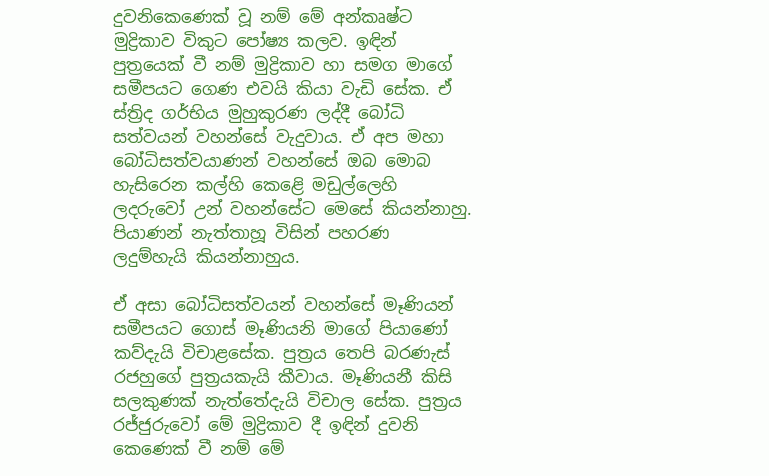දුවනිකෙණෙක් වූ නම් මේ අන්කෘෂ්ට මුද්‍රිකාව විකුට පෝෂ්‍ය කලව. ඉඳින් පුත්‍රයෙක් වී නම් මුද්‍රිකාව හා සමග මාගේ සමීපයට ගෙණ එවයි කියා වැඩි සේක. ඒ ස්ත්‍රිද ගර්භිය මුහුකුරණ ලද්දී බෝධි සත්වයන් වහන්සේ වැදුවාය. ඒ අප මහා බෝධිසත්වයාණන් වහන්සේ ඔබ මොබ හැසිරෙන කල්හි කෙළෙි මඩුල්ලෙහි ලදරුවෝ උන් වහන්සේට මෙසේ කියන්නාහු. පියාණන් නැත්තාහූ විසින් පහරණ ලදුම්හැයි කියන්නාහුය.

ඒ අසා බෝධිසත්වයන් වහන්සේ මෑණියන් සමීපයට ගොස් මෑණියනි මාගේ පියාණෝ කව්දැයි විචාළසේක. පුත්‍රය තෙපි බරණැස් රජහුගේ පුත්‍රයකැයි කීවාය. මෑණියනී කිසි සලකුණක් නැත්තේදැයි විචාල සේක. පුත්‍රය රජ්ජුරුවෝ මේ මුද්‍රිකාව දී ඉඳින් දුවනි කෙණෙක් වී නම් මේ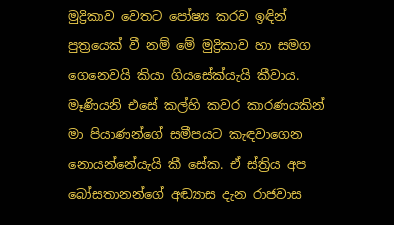මුද්‍රිකාව වෙතට පෝෂ්‍ය කරව ඉඳින් පුත්‍රයෙක් වී නම් මේ මුද්‍රිකාව හා සමග ගෙනෙවයි කියා ගියසේක්යැයි කීවාය. මෑණියනි එසේ කල්හි කවර කාරණයකින් මා පියාණන්ගේ සමීපයට කැඳවාගෙන නොයන්නේයැයි කී සේක. ඒ ස්ත්‍රිය අප බෝසතානන්ගේ අඬ්‍යාස දැන රාජවාස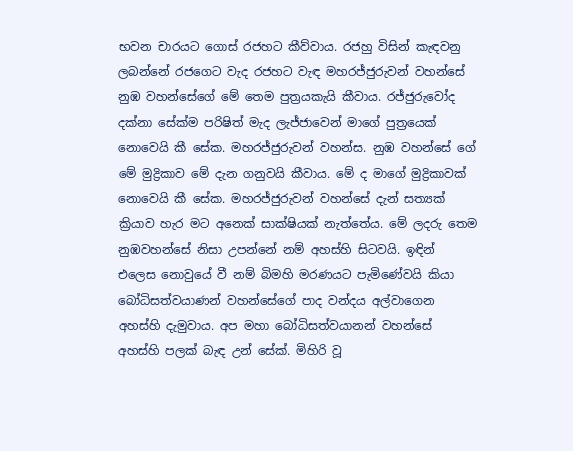භවන චාරයට ගොස් රජහට කීව්වාය. රජහු විසින් කැඳවනු ලබන්නේ රජගෙට වැද රජහට වැඳ මහරජ්ජුරුවන් වහන්සේ නුඹ වහන්සේගේ මේ තෙම පුත්‍රයකැයි කීවාය. රජ්ජුරුවෝද දක්නා සේක්ම පරිෂිත් මැද ලැජ්ජාවෙන් මාගේ පුත්‍රයෙක් නොවෙයි කී සේක. මහරජ්ජුරුවන් වහන්ස. නුඹ වහන්සේ ගේ මේ මුද්‍රිකාව මේ දැන ගනුවයි කීවාය. මේ ද මාගේ මුද්‍රිකාවක් නොවෙයි කී සේක. මහරජ්ජුරුවන් වහන්සේ දැන් සත්‍යක් ක්‍රියාව හැර මට අනෙක් සාක්ෂියක් නැත්තේය. මේ ලදරු තෙම නුඹවහන්සේ නිසා උපන්නේ නම් අහස්හි සිටවයි. ඉඳින් එලෙස නොවුයේ වී නම් බිමහි මරණයට පැමිණේවයි කියා බෝධිසත්වයාණන් වහන්සේගේ පාද වන්දය අල්වාගෙන අහස්හි දැමුවාය. අප මහා බෝධිසත්වයානන් වහන්සේ අහස්හි පලක් බැඳ උන් සේක්. මිහිරි වූ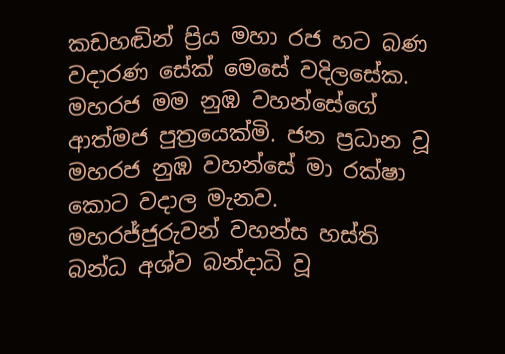කඩහඬින් ප්‍රිය මහා රජ හට බණ වදාරණ සේක් මෙසේ වදිලසේක. මහරජ මම නුඹ වහන්සේගේ ආත්මජ පුත්‍රයෙක්මි. ජන ප්‍රධාන වූ මහරජ නුඹ වහන්සේ මා රක්ෂා කොට වදාල මැනව. මහරජ්ජුරුවන් වහන්ස හස්ති බන්ධ අශ්ව බන්දාධි වූ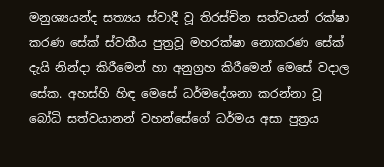මනුශ්‍යයන්ද සත්‍යය ස්වාදී වූ තිරස්චින සත්වයන් රක්ෂා කරණ සේක් ස්වකීය පුත්‍රවූ මහරක්ෂා නොකරණ සේක් දැයි නින්දා කිරීමෙන් හා අනුග්‍රහ කිරීමෙන් මෙසේ වදාල සේක. අහස්හි හිඳ මෙසේ ධර්මදේශනා කරන්නා වූ බෝධි සත්වයානන් වහන්සේගේ ධර්මය අසා පුත්‍රය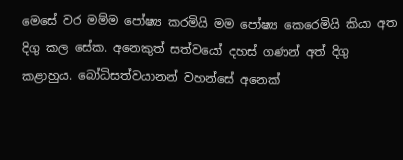මෙසේ වර මම්ම පෝෂ්‍ය කරමියි මම පෝෂ්‍ය කෙරෙමියි කියා අත දිගු කල සේක. අනෙකුත් සත්වයෝ දහස් ගණන් අත් දිගු කළාහුය. බෝධිසත්වයානන් වහන්සේ අනෙක්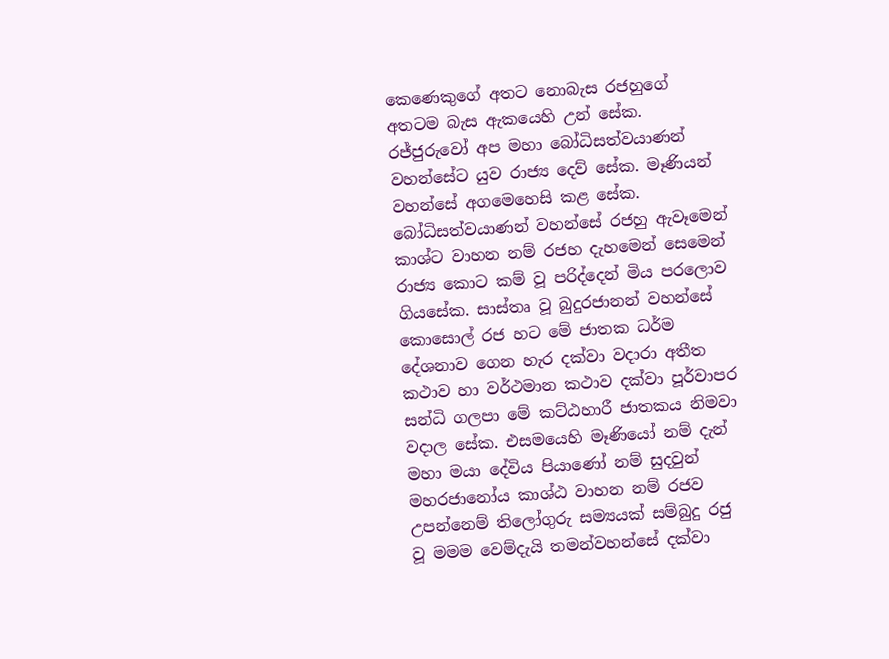කෙණෙකුගේ අතට නොබැස රජහුගේ අතටම බැස ඇකයෙහි උන් සේක. රජ්ජුරුවෝ අප මහා බෝධිසත්වයාණන් වහන්සේට යුව රාජ්‍ය දෙව් සේක. මෑණියන් වහන්සේ අගමෙහෙසි කළ සේක.
බෝධිසත්වයාණන් වහන්සේ රජහු ඇවෑමෙන් කාශ්ට වාහන නම් රජහ දැහමෙන් සෙමෙන් රාජ්‍ය කොට කම් වූ පරිද්දෙන් මිය පරලොව ගියසේක. සාස්තෘ වූ බුදුරජානන් වහන්සේ කොසොල් රජ හට මේ ජාතක ධර්ම දේශනාව ගෙන හැර දක්වා වදාරා අතීත කථාව හා වර්ථමාන කථාව දක්වා පූර්වාපර සන්ධි ගලපා මේ කට්ඨහාරී ජාතකය නිමවා වදාල සේක. එසමයෙහි මෑණියෝ නම් දැන් මහා මයා දේවිය පියාණෝ නම් සුදවුන් මහරජානෝය කාශ්ඨ වාහන නම් රජව උපන්නෙම් තිලෝගුරු සම්‍යයක් සම්බුදු රජු වූ මමම වෙම්දැයි තමන්වහන්සේ දක්වා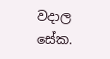වදාල සේක.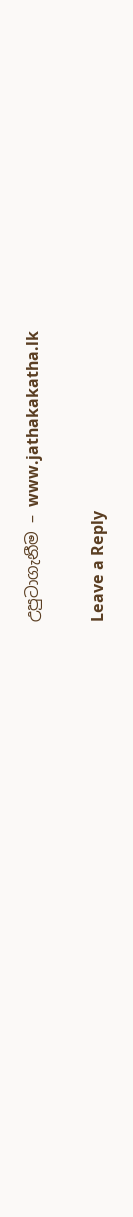උපුටාගැනීම – www.jathakakatha.lk

Leave a Reply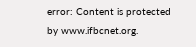error: Content is protected by www.ifbcnet.org.